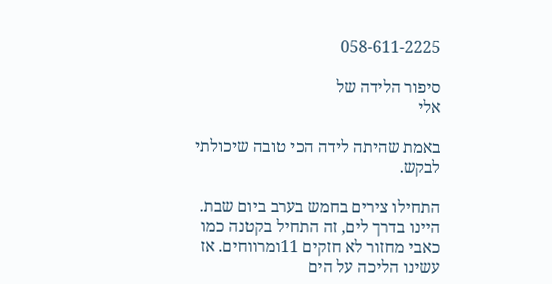058-611-2225

סיפור הלידה של
אלי

באמת שהיתה לידה הכי טובה שיכולתי לבקש.

התחילו צירים בחמש בערב ביום שבת. היינו בדרך לים, זה התחיל בקטנה כמו כאבי מחזור לא חזקים 11ומרווחים. אז עשינו הליכה על הים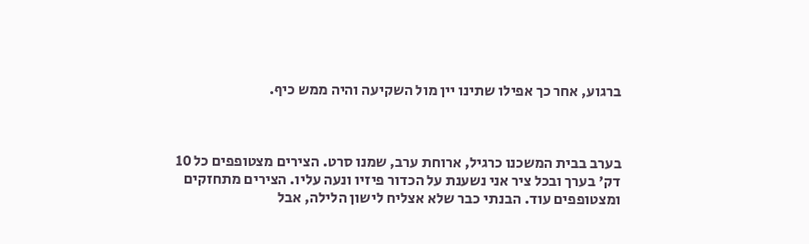ברגוע, אחר כך אפילו שתינו יין מול השקיעה והיה ממש כיף.



בערב בבית המשכנו כרגיל, ארוחת ערב, שמנו סרט. הצירים מצטופפים כל 10 דק' בערך ובכל ציר אני נשענת על הכדור פיזיו ונעה עליו. הצירים מתחזקים ומצטופפים עוד. הבנתי כבר שלא אצליח לישון הלילה, אבל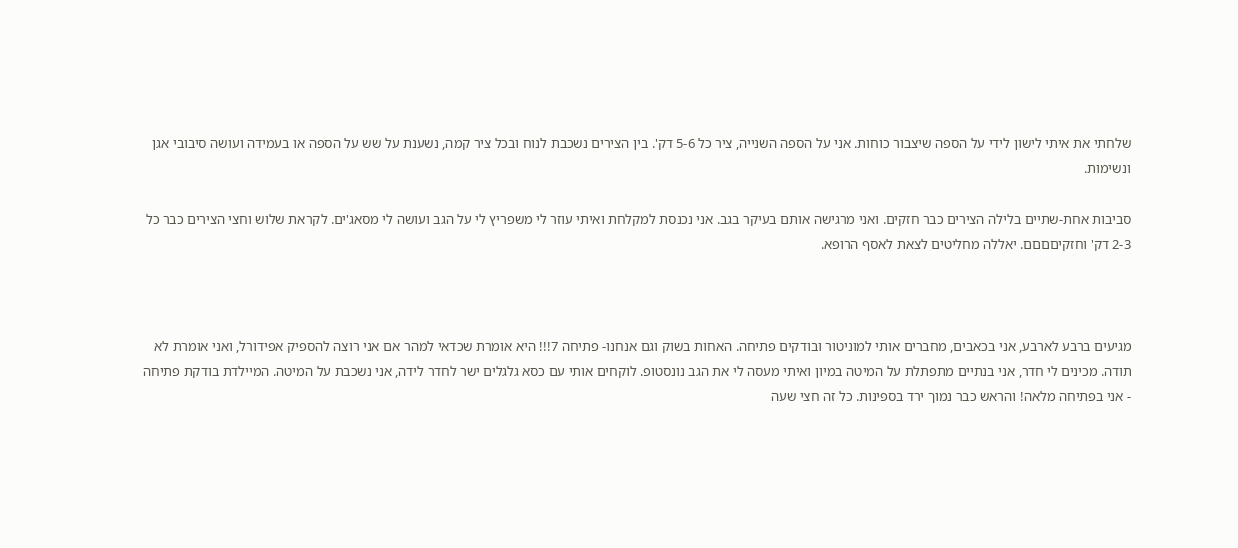שלחתי את איתי לישון לידי על הספה שיצבור כוחות. אני על הספה השנייה, ציר כל 5-6 דק'. בין הצירים נשכבת לנוח ובכל ציר קמה, נשענת על שש על הספה או בעמידה ועושה סיבובי אגן ונשימות.

סביבות אחת-שתיים בלילה הצירים כבר חזקים. ואני מרגישה אותם בעיקר בגב. אני נכנסת למקלחת ואיתי עוזר לי משפריץ לי על הגב ועושה לי מסאג'ים. לקראת שלוש וחצי הצירים כבר כל 2-3 דק' וחזקיםםםם. יאללה מחליטים לצאת לאסף הרופא.



מגיעים ברבע לארבע, אני בכאבים, מחברים אותי למוניטור ובודקים פתיחה. האחות בשוק וגם אנחנו- פתיחה 7!!! היא אומרת שכדאי למהר אם אני רוצה להספיק אפידורל, ואני אומרת לא תודה. מכינים לי חדר, אני בנתיים מתפתלת על המיטה במיון ואיתי מעסה לי את הגב נונסטופ. לוקחים אותי עם כסא גלגלים ישר לחדר לידה, אני נשכבת על המיטה. המיילדת בודקת פתיחה - אני בפתיחה מלאה! והראש כבר נמוך ירד בספינות. כל זה חצי שעה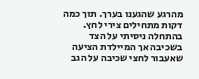מהרגע שהגענו בערך. תוך כמה דקות מתחילים צירי לחץ. בהתחלה ניסיתי על הצד בשכיבה אך המיילדת הציעה שאעבור לחצי שכיבה על הגב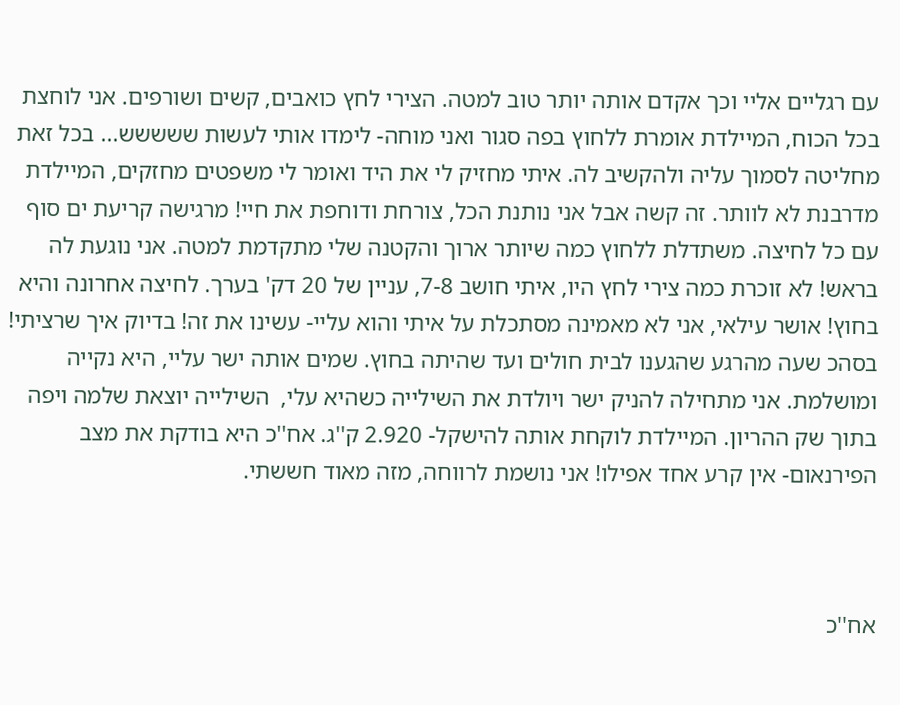עם רגליים אליי וכך אקדם אותה יותר טוב למטה. הצירי לחץ כואבים, קשים ושורפים. אני לוחצת בכל הכוח, המיילדת אומרת ללחוץ בפה סגור ואני מוחה- לימדו אותי לעשות ששששש... בכל זאת מחליטה לסמוך עליה ולהקשיב לה. איתי מחזיק לי את היד ואומר לי משפטים מחזקים, המיילדת מדרבנת לא לוותר. זה קשה אבל אני נותנת הכל, צורחת ודוחפת את חיי! מרגישה קריעת ים סוף עם כל לחיצה. משתדלת ללחוץ כמה שיותר ארוך והקטנה שלי מתקדמת למטה. אני נוגעת לה בראש! לא זוכרת כמה צירי לחץ היו, איתי חושב 7-8, עניין של 20 דק' בערך. לחיצה אחרונה והיא בחוץ! אושר עילאי, אני לא מאמינה מסתכלת על איתי והוא עליי- עשינו את זה! בדיוק איך שרציתי! בסהכ שעה מהרגע שהגענו לבית חולים ועד שהיתה בחוץ. שמים אותה ישר עליי, היא נקייה ומושלמת. אני מתחילה להניק ישר ויולדת את השילייה כשהיא עלי,  השילייה יוצאת שלמה ויפה בתוך שק ההריון. המיילדת לוקחת אותה להישקל- 2.920 ק''ג. אח''כ היא בודקת את מצב הפירנאום- אין קרע אחד אפילו! אני נושמת לרווחה, מזה מאוד חששתי.



אח''כ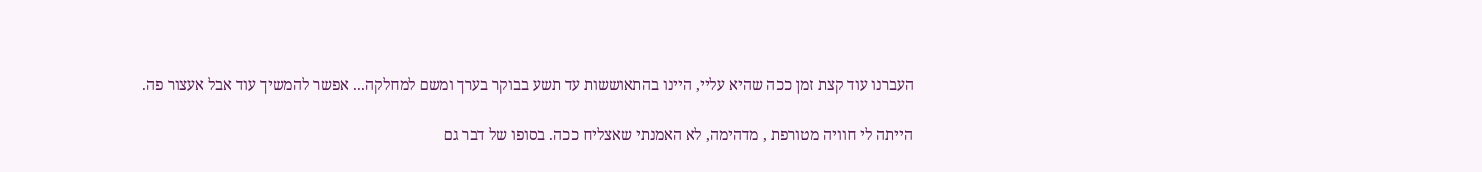העברנו עוד קצת זמן ככה שהיא עליי, היינו בהתאוששות עד תשע בבוקר בערך ומשם למחלקה... אפשר להמשיך עוד אבל אעצור פה.

הייתה לי חוויה מטורפת , מדהימה, לא האמנתי שאצליח ככה. בסופו של דבר גם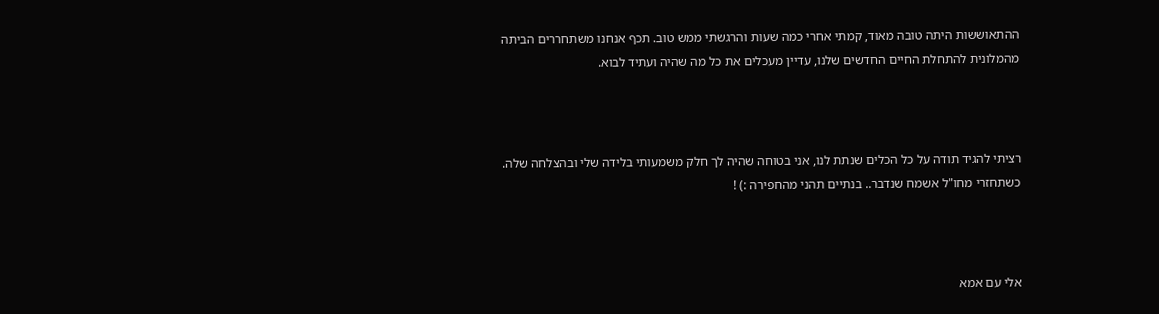ההתאוששות היתה טובה מאוד, קמתי אחרי כמה שעות והרגשתי ממש טוב. תכף אנחנו משתחררים הביתה מהמלונית להתחלת החיים החדשים שלנו, עדיין מעכלים את כל מה שהיה ועתיד לבוא.



רציתי להגיד תודה על כל הכלים שנתת לנו, אני בטוחה שהיה לך חלק משמעותי בלידה שלי ובהצלחה שלה. כשתחזרי מחו"ל אשמח שנדבר.. בנתיים תהני מהחפירה :) !



אלי עם אמא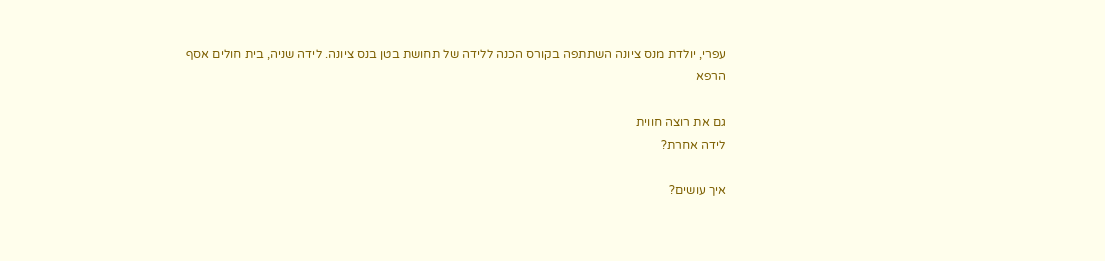עפרי, יולדת מנס ציונה השתתפה בקורס הכנה ללידה של תחושת בטן בנס ציונה. לידה שניה, בית חולים אסף הרפא

גם את רוצה חווית
לידה אחרת?

איך עושים?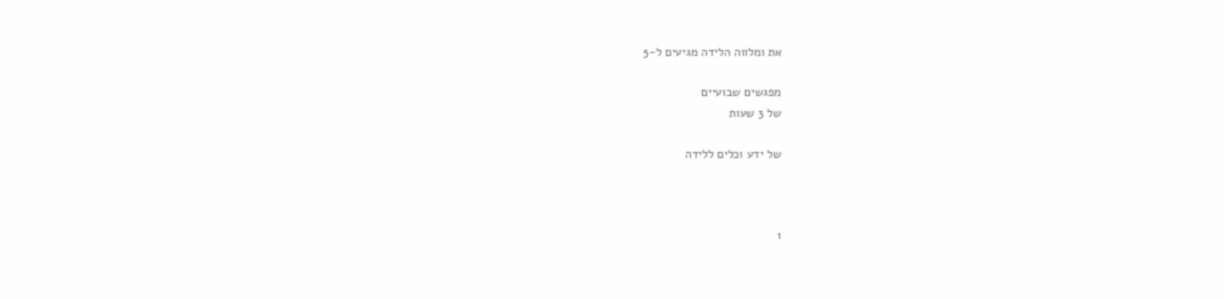את ומלווה הלידה מגיעים ל-5

מפגשים שבועיים
של 3 שעות

של ידע וכלים ללידה



1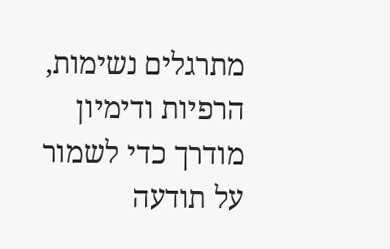מתרגלים נשימות, הרפיות ודימיון מודרך כדי לשמור על תודעה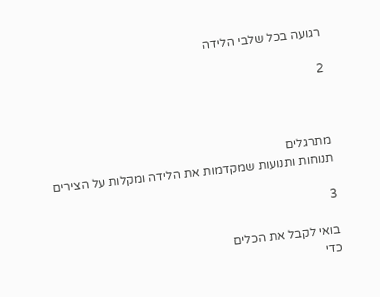רגועה בכל שלבי הלידה

2



מתרגלים
תנוחות ותנועות שמקדמות את הלידה ומקלות על הצירים

3

בואי לקבל את הכלים
כדי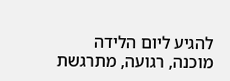להגיע ליום הלידה
מוכנה, רגועה, מתרגשת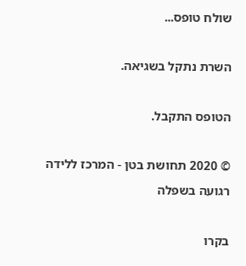שולח טופס...

השרת נתקל בשגיאה.

הטופס התקבל.

© 2020 תחושת בטן - המרכז ללידה רגועה בשפלה

בקרו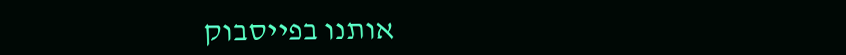אותנו בפייסבוק